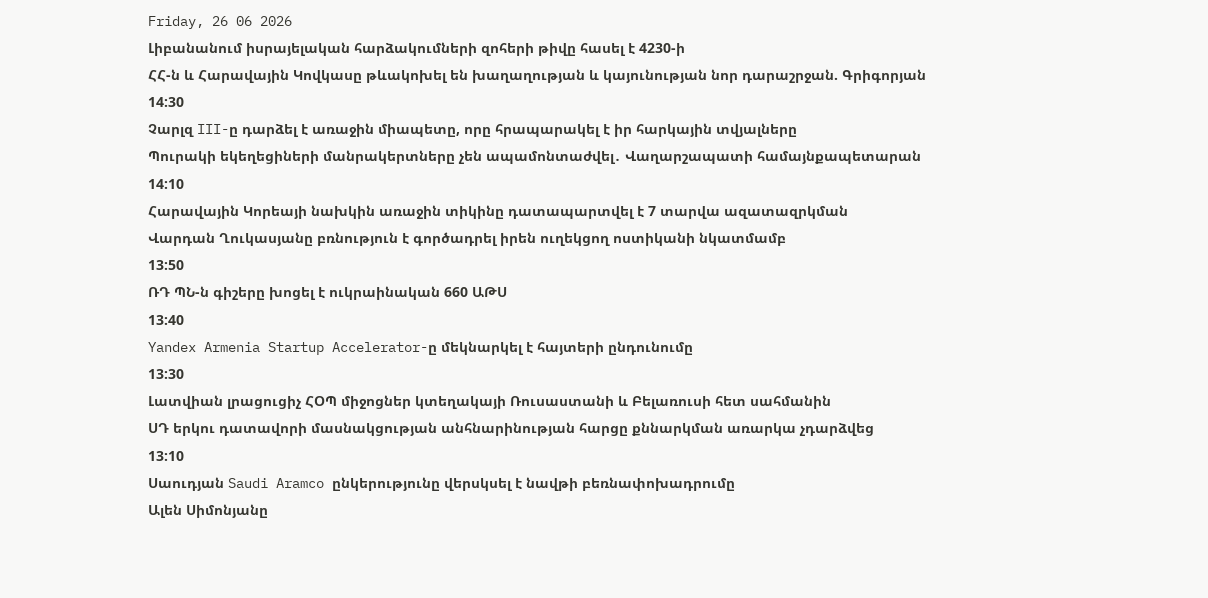Friday, 26 06 2026
Լիբանանում իսրայելական հարձակումների զոհերի թիվը հասել է 4230-ի
ՀՀ-ն և Հարավային Կովկասը թևակոխել են խաղաղության և կայունության նոր դարաշրջան. Գրիգորյան
14:30
Չարլզ III-ը դարձել է առաջին միապետը, որը հրապարակել է իր հարկային տվյալները
Պուրակի եկեղեցիների մանրակերտները չեն ապամոնտաժվել․ Վաղարշապատի համայնքապետարան
14:10
Հարավային Կորեայի նախկին առաջին տիկինը դատապարտվել է 7 տարվա ազատազրկման
Վարդան Ղուկասյանը բռնություն է գործադրել իրեն ուղեկցող ոստիկանի նկատմամբ
13:50
ՌԴ ՊՆ-ն գիշերը խոցել է ուկրաինական 660 ԱԹՍ
13:40
Yandex Armenia Startup Accelerator-ը մեկնարկել է հայտերի ընդունումը
13:30
Լատվիան լրացուցիչ ՀՕՊ միջոցներ կտեղակայի Ռուսաստանի և Բելառուսի հետ սահմանին
ՍԴ երկու դատավորի մասնակցության անհնարինության հարցը քննարկման առարկա չդարձվեց
13:10
Սաուդյան Saudi Aramco ընկերությունը վերսկսել է նավթի բեռնափոխադրումը
Ալեն Սիմոնյանը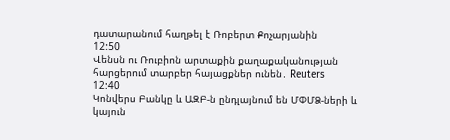դատարանում հաղթել է Ռոբերտ Քոչարյանին
12:50
Վենսն ու Ռուբիոն արտաքին քաղաքականության հարցերում տարբեր հայացքներ ունեն․ Reuters
12:40
Կոնվերս Բանկը և ԱԶԲ-ն ընդլայնում են ՄՓՄՁ-ների և կայուն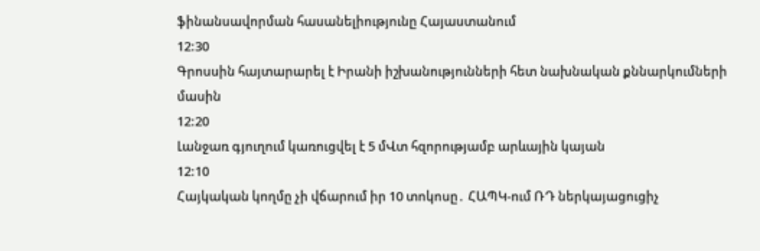ֆինանսավորման հասանելիությունը Հայաստանում
12:30
Գրոսսին հայտարարել է Իրանի իշխանությունների հետ նախնական քննարկումների մասին
12:20
Լանջառ գյուղում կառուցվել է 5 մՎտ հզորությամբ արևային կայան
12:10
Հայկական կողմը չի վճարում իր 10 տոկոսը․ ՀԱՊԿ-ում ՌԴ ներկայացուցիչ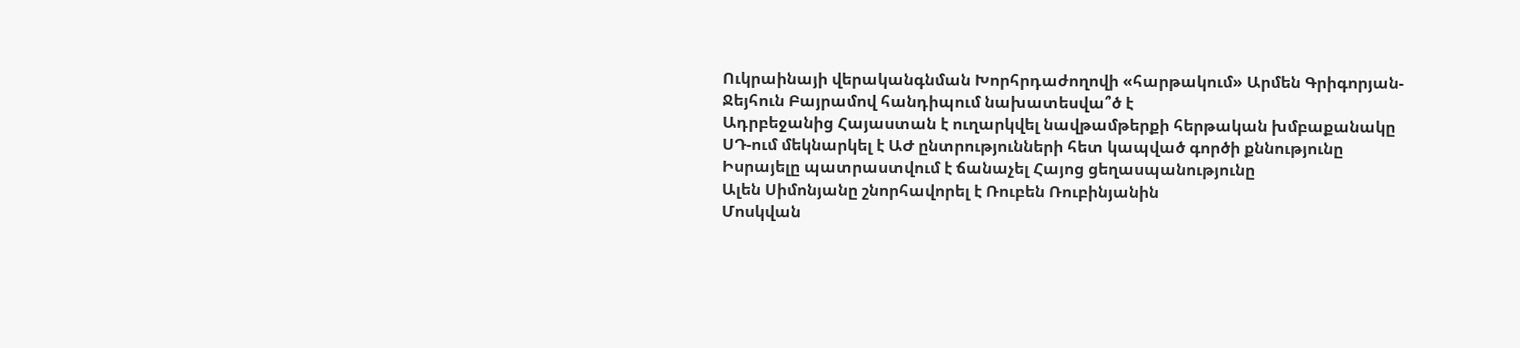Ուկրաինայի վերականգնման Խորհրդաժողովի «հարթակում» Արմեն Գրիգորյան-Ջեյհուն Բայրամով հանդիպում նախատեսվա՞ծ է
Ադրբեջանից Հայաստան է ուղարկվել նավթամթերքի հերթական խմբաքանակը
ՍԴ-ում մեկնարկել է ԱԺ ընտրությունների հետ կապված գործի քննությունը
Իսրայելը պատրաստվում է ճանաչել Հայոց ցեղասպանությունը
Ալեն Սիմոնյանը շնորհավորել է Ռուբեն Ռուբինյանին
Մոսկվան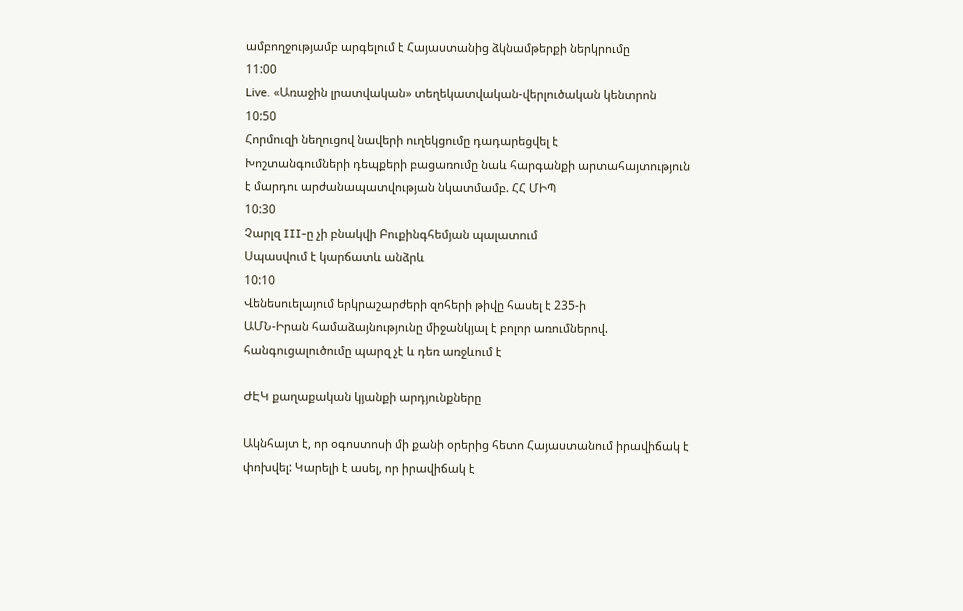ամբողջությամբ արգելում է Հայաստանից ձկնամթերքի ներկրումը
11:00
Live. «Առաջին լրատվական» տեղեկատվական-վերլուծական կենտրոն
10:50
Հորմուզի նեղուցով նավերի ուղեկցումը դադարեցվել է
Խոշտանգումների դեպքերի բացառումը նաև հարգանքի արտահայտություն է մարդու արժանապատվության նկատմամբ. ՀՀ ՄԻՊ
10:30
Չարլզ III-ը չի բնակվի Բուքինգհեմյան պալատում
Սպասվում է կարճատև անձրև
10:10
Վենեսուելայում երկրաշարժերի զոհերի թիվը հասել է 235-ի
ԱՄՆ-Իրան համաձայնությունը միջանկյալ է բոլոր առումներով. հանգուցալուծումը պարզ չէ և դեռ առջևում է

ԺԷԿ քաղաքական կյանքի արդյունքները

Ակնհայտ է, որ օգոստոսի մի քանի օրերից հետո Հայաստանում իրավիճակ է փոխվել: Կարելի է ասել, որ իրավիճակ է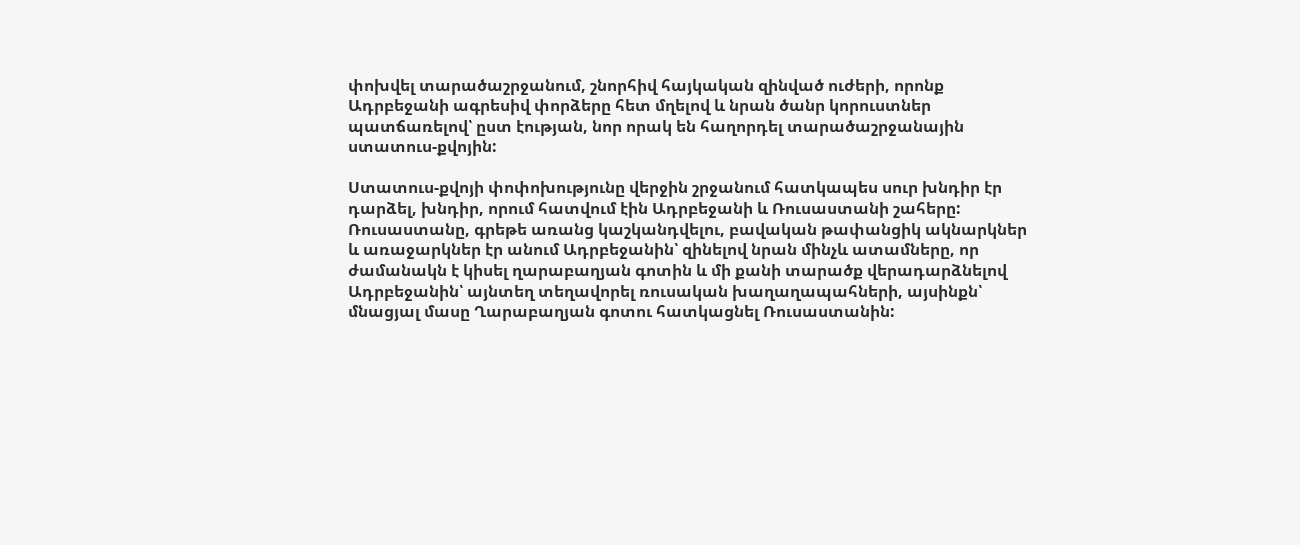փոխվել տարածաշրջանում, շնորհիվ հայկական զինված ուժերի, որոնք Ադրբեջանի ագրեսիվ փորձերը հետ մղելով և նրան ծանր կորուստներ պատճառելով՝ ըստ էության, նոր որակ են հաղորդել տարածաշրջանային ստատուս-քվոյին:

Ստատուս-քվոյի փոփոխությունը վերջին շրջանում հատկապես սուր խնդիր էր դարձել, խնդիր, որում հատվում էին Ադրբեջանի և Ռուսաստանի շահերը: Ռուսաստանը, գրեթե առանց կաշկանդվելու, բավական թափանցիկ ակնարկներ և առաջարկներ էր անում Ադրբեջանին՝ զինելով նրան մինչև ատամները, որ ժամանակն է կիսել ղարաբաղյան գոտին և մի քանի տարածք վերադարձնելով Ադրբեջանին՝ այնտեղ տեղավորել ռուսական խաղաղապահների, այսինքն՝ մնացյալ մասը Ղարաբաղյան գոտու հատկացնել Ռուսաստանին: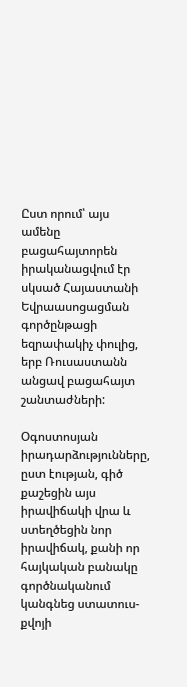Ըստ որում՝ այս ամենը բացահայտորեն իրականացվում էր սկսած Հայաստանի Եվրաասոցացման գործընթացի եզրափակիչ փուլից, երբ Ռուսաստանն անցավ բացահայտ շանտաժների:

Օգոստոսյան իրադարձությունները, ըստ էության, գիծ քաշեցին այս իրավիճակի վրա և ստեղծեցին նոր իրավիճակ, քանի որ հայկական բանակը գործնականում կանգնեց ստատուս-քվոյի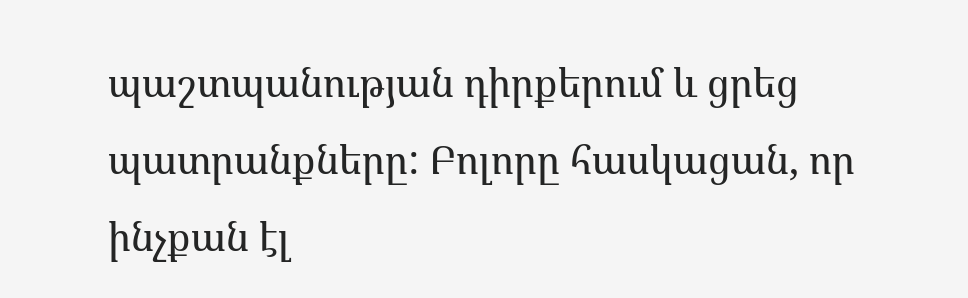պաշտպանության դիրքերում և ցրեց պատրանքները: Բոլորը հասկացան, որ ինչքան էլ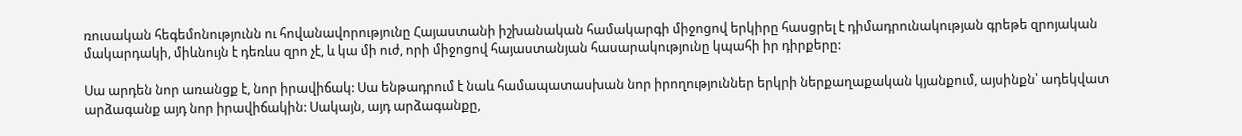ռուսական հեգեմոնությունն ու հովանավորությունը Հայաստանի իշխանական համակարգի միջոցով երկիրը հասցրել է դիմադրունակության գրեթե զրոյական մակարդակի, միևնույն է դեռևս զրո չէ, և կա մի ուժ, որի միջոցով հայաստանյան հասարակությունը կպահի իր դիրքերը:

Սա արդեն նոր առանցք է, նոր իրավիճակ: Սա ենթադրում է նաև համապատասխան նոր իրողություններ երկրի ներքաղաքական կյանքում, այսինքն՝ ադեկվատ արձագանք այդ նոր իրավիճակին: Սակայն, այդ արձագանքը,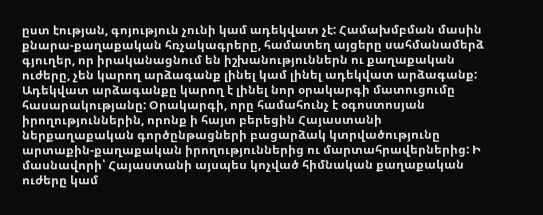ըստ էության, գոյություն չունի կամ ադեկվատ չէ: Համախմբման մասին քնարա-քաղաքական հռչակագրերը, համատեղ այցերը սահմանամերձ գյուղեր, որ իրականացնում են իշխանություններն ու քաղաքական ուժերը, չեն կարող արձագանք լինել կամ լինել ադեկվատ արձագանք: Ադեկվատ արձագանքը կարող է լինել նոր օրակարգի մատուցումը հասարակությանը: Օրակարգի, որը համահունչ է օգոստոսյան իրողություններին, որոնք ի հայտ բերեցին Հայաստանի ներքաղաքական գործընթացների բացարձակ կտրվածությունը արտաքին-քաղաքական իրողություններից ու մարտահրավերներից: Ի մասնավորի՝ Հայաստանի այսպես կոչված հիմնական քաղաքական ուժերը կամ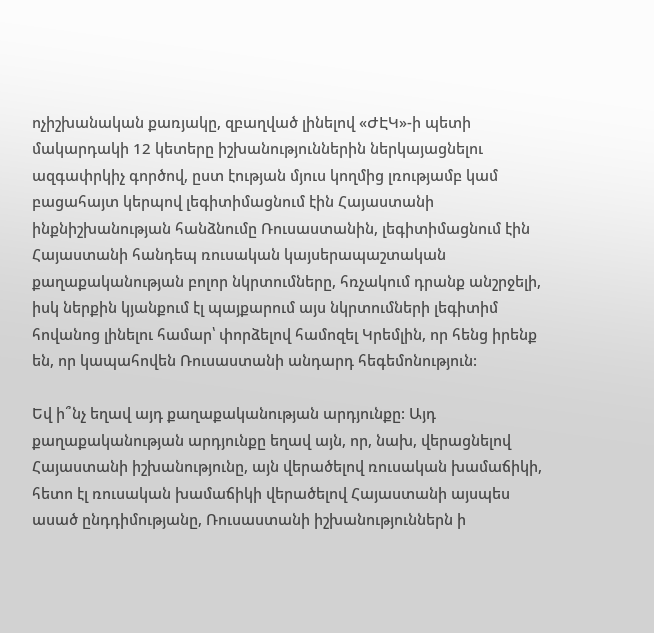ոչիշխանական քառյակը, զբաղված լինելով «ԺԷԿ»-ի պետի մակարդակի 12 կետերը իշխանություններին ներկայացնելու ազգափրկիչ գործով, ըստ էության մյուս կողմից լռությամբ կամ բացահայտ կերպով լեգիտիմացնում էին Հայաստանի ինքնիշխանության հանձնումը Ռուսաստանին, լեգիտիմացնում էին Հայաստանի հանդեպ ռուսական կայսերապաշտական քաղաքականության բոլոր նկրտումները, հռչակում դրանք անշրջելի, իսկ ներքին կյանքում էլ պայքարում այս նկրտումների լեգիտիմ հովանոց լինելու համար՝ փորձելով համոզել Կրեմլին, որ հենց իրենք են, որ կապահովեն Ռուսաստանի անդարդ հեգեմոնություն:

Եվ ի՞նչ եղավ այդ քաղաքականության արդյունքը: Այդ քաղաքականության արդյունքը եղավ այն, որ, նախ, վերացնելով Հայաստանի իշխանությունը, այն վերածելով ռուսական խամաճիկի, հետո էլ ռուսական խամաճիկի վերածելով Հայաստանի այսպես ասած ընդդիմությանը, Ռուսաստանի իշխանություններն ի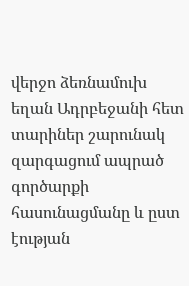վերջո ձեռնամուխ եղան Ադրբեջանի հետ տարիներ շարունակ զարգացում ապրած գործարքի հասունացմանը և ըստ էության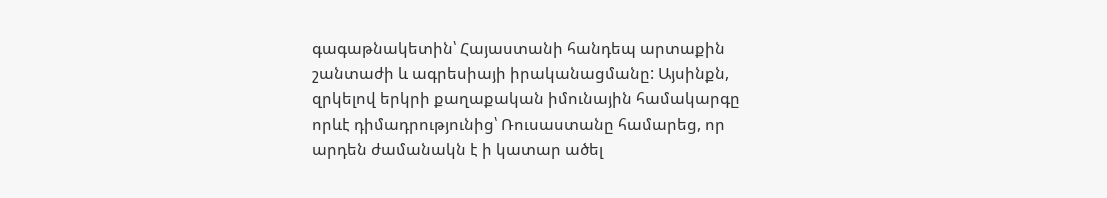գագաթնակետին՝ Հայաստանի հանդեպ արտաքին շանտաժի և ագրեսիայի իրականացմանը: Այսինքն, զրկելով երկրի քաղաքական իմունային համակարգը որևէ դիմադրությունից՝ Ռուսաստանը համարեց, որ արդեն ժամանակն է ի կատար ածել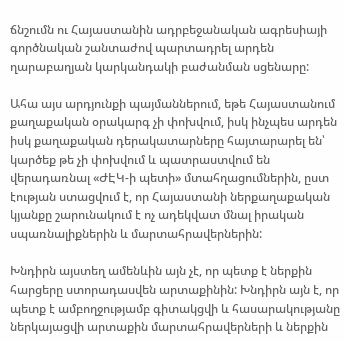ճնշումն ու Հայաստանին ադրբեջանական ագրեսիայի գործնական շանտաժով պարտադրել արդեն ղարաբաղյան կարկանդակի բաժանման սցենարը:

Ահա այս արդյունքի պայմաններում, եթե Հայաստանում քաղաքական օրակարգ չի փոխվում, իսկ ինչպես արդեն իսկ քաղաքական դերակատարները հայտարարել են՝ կարծեք թե չի փոխվում և պատրաստվում են վերադառնալ «ԺԷԿ-ի պետի» մտահղացումներին, ըստ էության ստացվում է, որ Հայաստանի ներքաղաքական կյանքը շարունակում է ոչ ադեկվատ մնալ իրական սպառնալիքներին և մարտահրավերներին:

Խնդիրն այստեղ ամենևին այն չէ, որ պետք է ներքին հարցերը ստորադասվեն արտաքինին: Խնդիրն այն է, որ պետք է ամբողջությամբ գիտակցվի և հասարակությանը ներկայացվի արտաքին մարտահրավերների և ներքին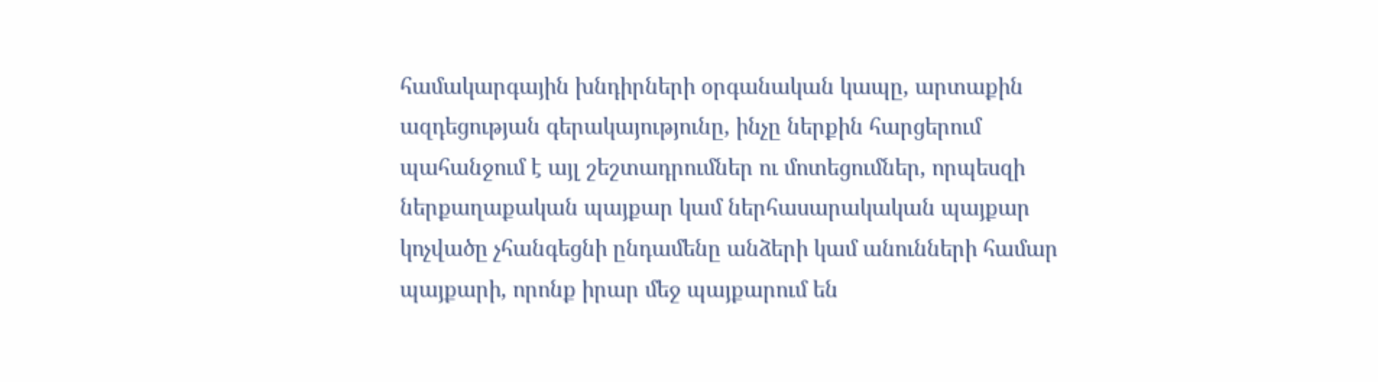համակարգային խնդիրների օրգանական կապը, արտաքին ազդեցության գերակայությունը, ինչը ներքին հարցերում պահանջում է այլ շեշտադրումներ ու մոտեցումներ, որպեսզի ներքաղաքական պայքար կամ ներհասարակական պայքար կոչվածը չհանգեցնի ընդամենը անձերի կամ անունների համար պայքարի, որոնք իրար մեջ պայքարում են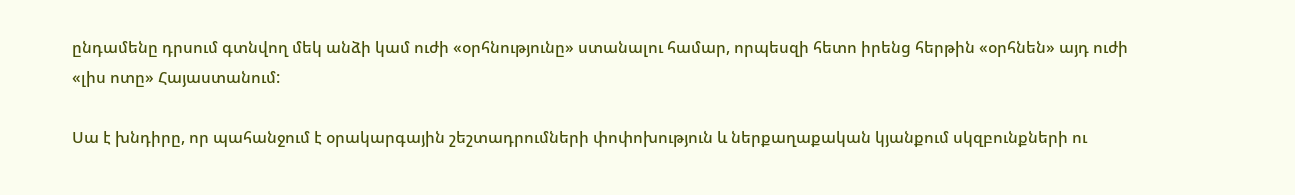ընդամենը դրսում գտնվող մեկ անձի կամ ուժի «օրհնությունը» ստանալու համար, որպեսզի հետո իրենց հերթին «օրհնեն» այդ ուժի «լիս ոտը» Հայաստանում:

Սա է խնդիրը, որ պահանջում է օրակարգային շեշտադրումների փոփոխություն և ներքաղաքական կյանքում սկզբունքների ու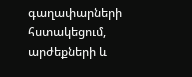գաղափարների հստակեցում, արժեքների և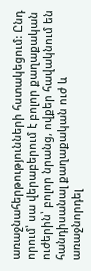առաջնահերթությունների հստակեցում: Ընդ որում՝ սա վերաբերում է բոլոր քաղաքական ուժերին՝ բոլոր նրանց, ովքեր հավակնում են հանդիսանալ քաղաքական ուժ և առաջնորդել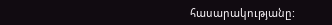հասարակությանը: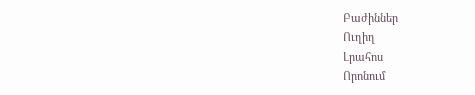Բաժիններ
Ուղիղ
Լրահոս
Որոնում